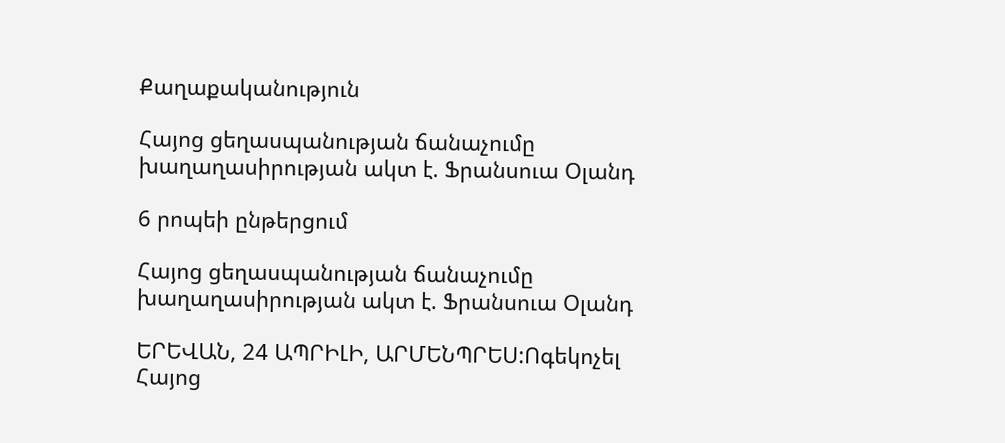Քաղաքականություն

Հայոց ցեղասպանության ճանաչումը խաղաղասիրության ակտ է. Ֆրանսուա Օլանդ

6 րոպեի ընթերցում

Հայոց ցեղասպանության ճանաչումը խաղաղասիրության ակտ է. Ֆրանսուա Օլանդ

ԵՐԵՎԱՆ, 24 ԱՊՐԻԼԻ, ԱՐՄԵՆՊՐԵՍ:Ոգեկոչել Հայոց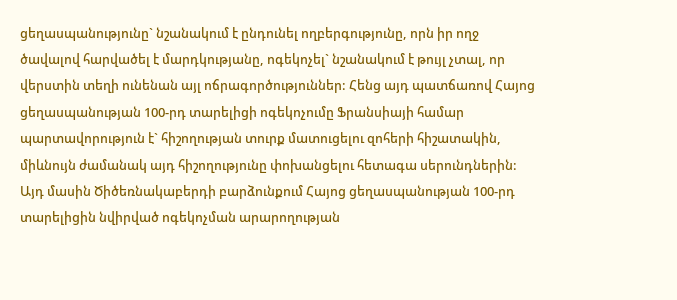ցեղասպանությունը` նշանակում է ընդունել ողբերգությունը, որն իր ողջ ծավալով հարվածել է մարդկությանը, ոգեկոչել` նշանակում է թույլ չտալ, որ վերստին տեղի ունենան այլ ոճրագործություններ: Հենց այդ պատճառով Հայոց ցեղասպանության 100-րդ տարելիցի ոգեկոչումը Ֆրանսիայի համար պարտավորություն է` հիշողության տուրք մատուցելու զոհերի հիշատակին, միևնույն ժամանակ այդ հիշողությունը փոխանցելու հետագա սերունդներին: Այդ մասին Ծիծեռնակաբերդի բարձունքում Հայոց ցեղասպանության 100-րդ տարելիցին նվիրված ոգեկոչման արարողության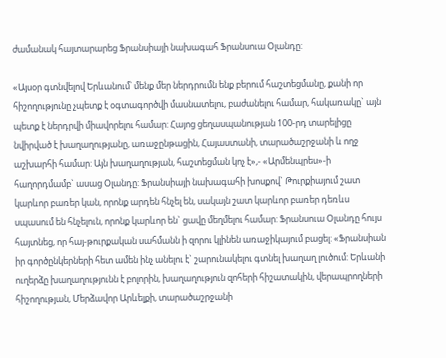ժամանակ հայտարարեց Ֆրանսիայի նախագահ Ֆրանսուա Օլանդը:

«Այսօր գտնվելով Երևանում՝ մենք մեր ներդրումն ենք բերում հաշտեցմանը, քանի որ հիշողությունը չպետք է օգտագործվի մասնատելու, բաժանելու համար, հակառակը` այն պետք է ներդրվի միավորելու համար: Հայոց ցեղասպանության 100-րդ տարելիցը նվիրված է խաղաղությանը, առաջընթացին, Հայաստանի, տարածաշրջանի և ողջ աշխարհի համար: Այն խաղաղության, հաշտեցման կոչ է»,- «Արմենպրես»-ի հաղորդմամբ` ասաց Օլանդը: Ֆրանսիայի նախագահի խոսքով` Թուրքիայում շատ կարևոր բառեր կան, որոնք արդեն հնչել են, սակայն շատ կարևոր բառեր դեռևս սպասում են հնչելուն, որոնք կարևոր են` ցավը մեղմելու համար: Ֆրանսուա Օլանդը հույս հայտնեց, որ հայ-թուրքական սահմանն ի զորու կլինեն առաջիկայում բացել: «Ֆրանսիան իր գործընկերների հետ ամեն ինչ անելու է` շարունակելու գտնել խաղաղ լուծում: Երևանի ուղերձը խաղաղությունն է բոլորին, խաղաղություն զոհերի հիշատակին, վերապրողների հիշողության, Մերձավոր Արևելքի, տարածաշրջանի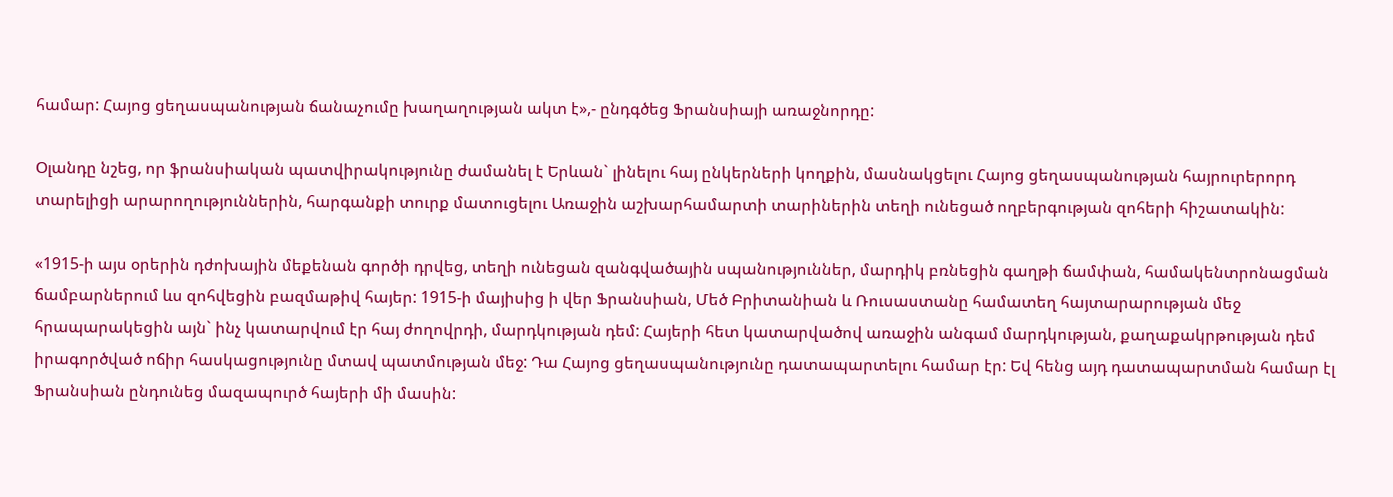համար: Հայոց ցեղասպանության ճանաչումը խաղաղության ակտ է»,- ընդգծեց Ֆրանսիայի առաջնորդը:

Օլանդը նշեց, որ ֆրանսիական պատվիրակությունը ժամանել է Երևան` լինելու հայ ընկերների կողքին, մասնակցելու Հայոց ցեղասպանության հայրուրերորդ տարելիցի արարողություններին, հարգանքի տուրք մատուցելու Առաջին աշխարհամարտի տարիներին տեղի ունեցած ողբերգության զոհերի հիշատակին:

«1915-ի այս օրերին դժոխային մեքենան գործի դրվեց, տեղի ունեցան զանգվածային սպանություններ, մարդիկ բռնեցին գաղթի ճամփան, համակենտրոնացման ճամբարներում ևս զոհվեցին բազմաթիվ հայեր: 1915-ի մայիսից ի վեր Ֆրանսիան, Մեծ Բրիտանիան և Ռուսաստանը համատեղ հայտարարության մեջ հրապարակեցին այն` ինչ կատարվում էր հայ ժողովրդի, մարդկության դեմ: Հայերի հետ կատարվածով առաջին անգամ մարդկության, քաղաքակրթության դեմ իրագործված ոճիր հասկացությունը մտավ պատմության մեջ: Դա Հայոց ցեղասպանությունը դատապարտելու համար էր: Եվ հենց այդ դատապարտման համար էլ Ֆրանսիան ընդունեց մազապուրծ հայերի մի մասին: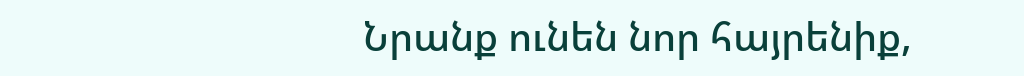Նրանք ունեն նոր հայրենիք,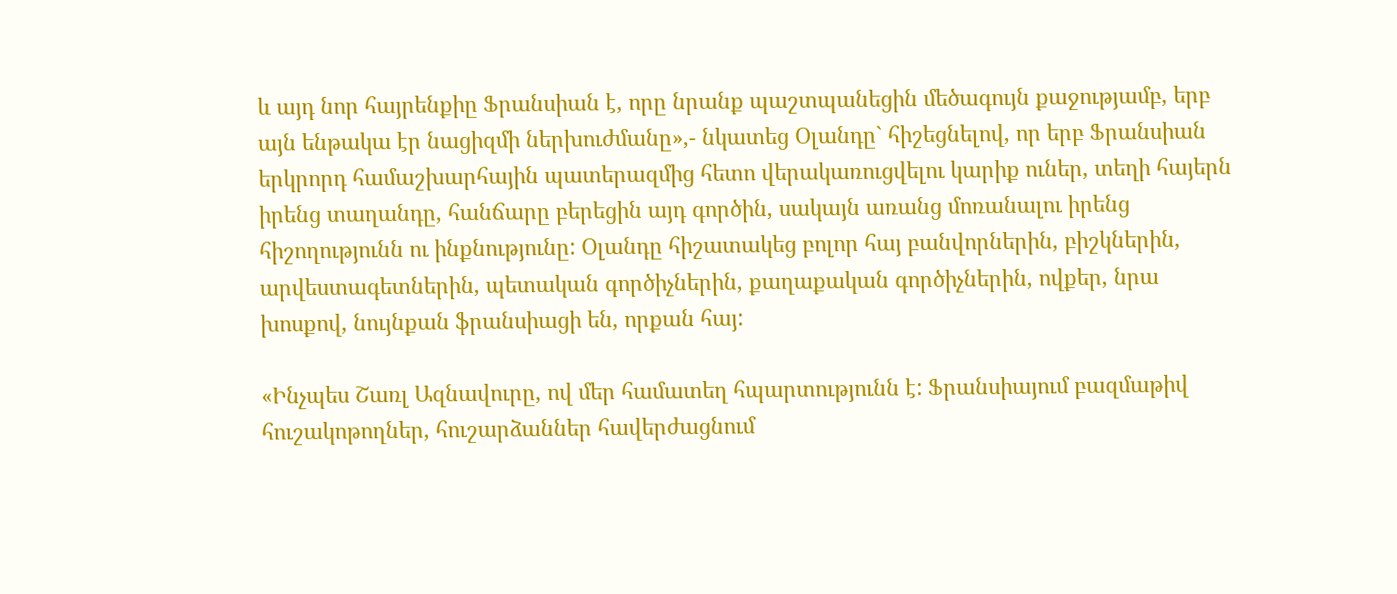և այդ նոր հայրենքիը Ֆրանսիան է, որը նրանք պաշտպանեցին մեծագույն քաջությամբ, երբ այն ենթակա էր նացիզմի ներխուժմանը»,- նկատեց Օլանդը` հիշեցնելով, որ երբ Ֆրանսիան երկրորդ համաշխարհային պատերազմից հետո վերակառուցվելու կարիք ուներ, տեղի հայերն իրենց տաղանդը, հանճարը բերեցին այդ գործին, սակայն առանց մոռանալու իրենց հիշողությունն ու ինքնությունը: Օլանդը հիշատակեց բոլոր հայ բանվորներին, բիշկներին, արվեստագետներին, պետական գործիչներին, քաղաքական գործիչներին, ովքեր, նրա խոսքով, նույնքան ֆրանսիացի են, որքան հայ:

«Ինչպես Շառլ Ազնավուրը, ով մեր համատեղ հպարտությունն է: Ֆրանսիայում բազմաթիվ հուշակոթողներ, հուշարձաններ հավերժացնում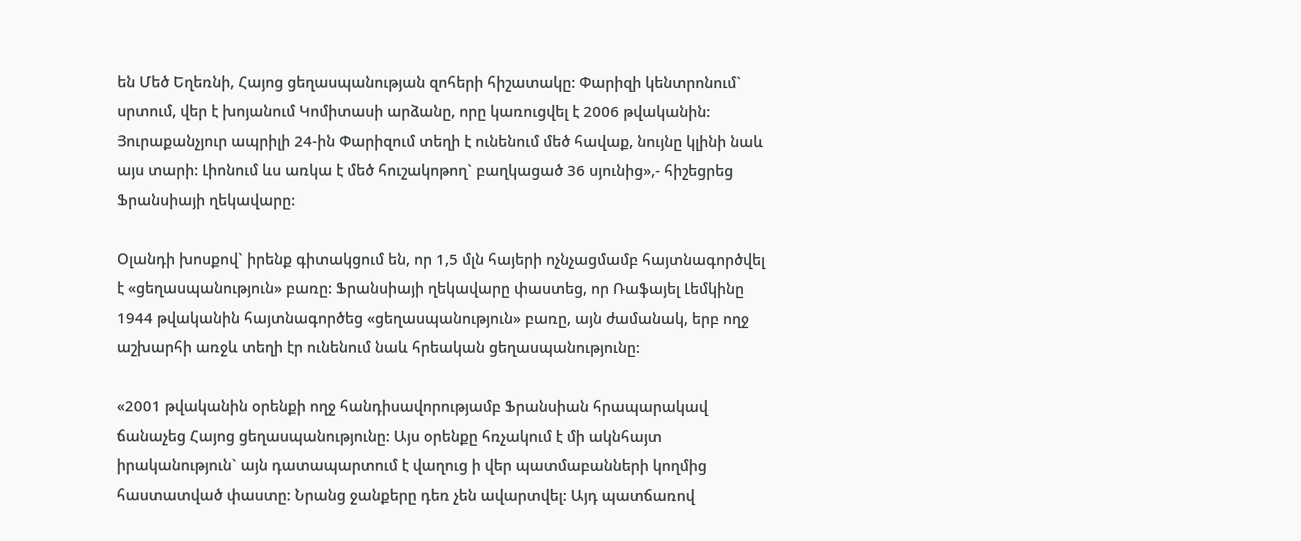են Մեծ Եղեռնի, Հայոց ցեղասպանության զոհերի հիշատակը: Փարիզի կենտրոնում` սրտում, վեր է խոյանում Կոմիտասի արձանը, որը կառուցվել է 2006 թվականին: Յուրաքանչյուր ապրիլի 24-ին Փարիզում տեղի է ունենում մեծ հավաք, նույնը կլինի նաև այս տարի: Լիոնում ևս առկա է մեծ հուշակոթող` բաղկացած 36 սյունից»,- հիշեցրեց Ֆրանսիայի ղեկավարը:

Օլանդի խոսքով` իրենք գիտակցում են, որ 1,5 մլն հայերի ոչնչացմամբ հայտնագործվել է «ցեղասպանություն» բառը: Ֆրանսիայի ղեկավարը փաստեց, որ Ռաֆայել Լեմկինը 1944 թվականին հայտնագործեց «ցեղասպանություն» բառը, այն ժամանակ, երբ ողջ աշխարհի առջև տեղի էր ունենում նաև հրեական ցեղասպանությունը:

«2001 թվականին օրենքի ողջ հանդիսավորությամբ Ֆրանսիան հրապարակավ ճանաչեց Հայոց ցեղասպանությունը: Այս օրենքը հռչակում է մի ակնհայտ իրականություն` այն դատապարտում է վաղուց ի վեր պատմաբանների կողմից հաստատված փաստը: Նրանց ջանքերը դեռ չեն ավարտվել: Այդ պատճառով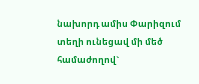նախորդ ամիս Փարիզում տեղի ունեցավ մի մեծ համաժողով`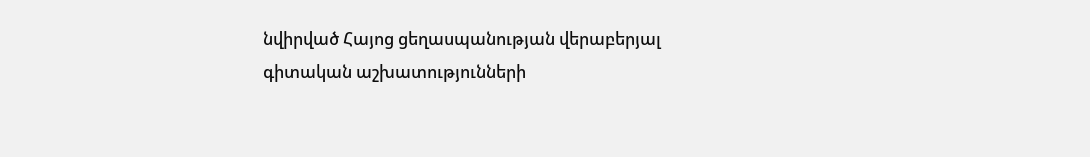նվիրված Հայոց ցեղասպանության վերաբերյալ գիտական աշխատությունների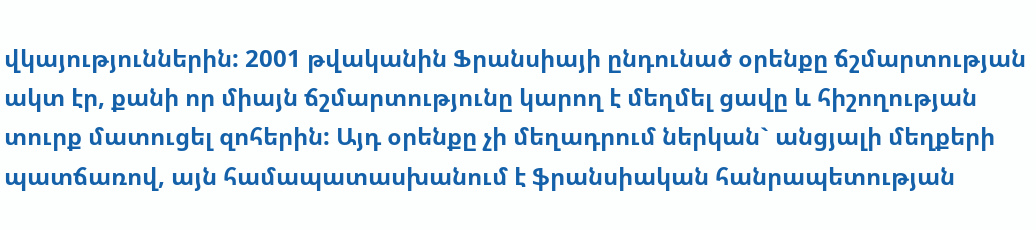վկայություններին: 2001 թվականին Ֆրանսիայի ընդունած օրենքը ճշմարտության ակտ էր, քանի որ միայն ճշմարտությունը կարող է մեղմել ցավը և հիշողության տուրք մատուցել զոհերին: Այդ օրենքը չի մեղադրում ներկան` անցյալի մեղքերի պատճառով, այն համապատասխանում է ֆրանսիական հանրապետության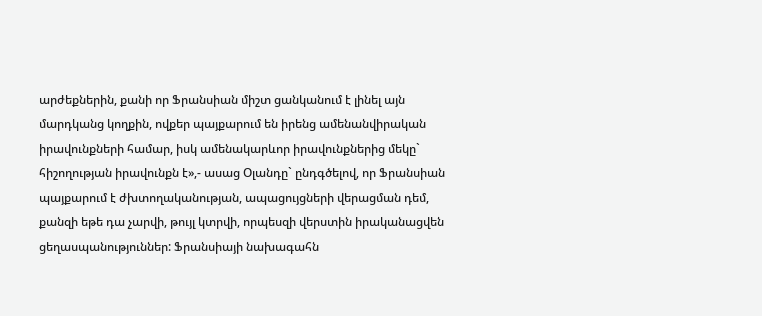արժեքներին, քանի որ Ֆրանսիան միշտ ցանկանում է լինել այն մարդկանց կողքին, ովքեր պայքարում են իրենց ամենանվիրական իրավունքների համար, իսկ ամենակարևոր իրավունքներից մեկը` հիշողության իրավունքն է»,- ասաց Օլանդը` ընդգծելով, որ Ֆրանսիան պայքարում է ժխտողականության, ապացույցների վերացման դեմ, քանզի եթե դա չարվի, թույլ կտրվի, որպեսզի վերստին իրականացվեն ցեղասպանություններ: Ֆրանսիայի նախագահն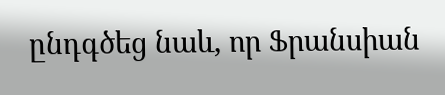ընդգծեց նաև, որ Ֆրանսիան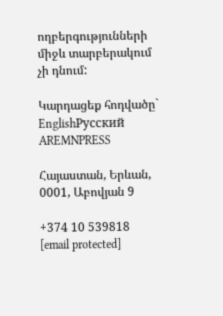ողբերգությունների միջև տարբերակում չի դնում:

Կարդացեք հոդվածը` EnglishРусский
AREMNPRESS

Հայաստան, Երևան, 0001, Աբովյան 9

+374 10 539818
[email protected]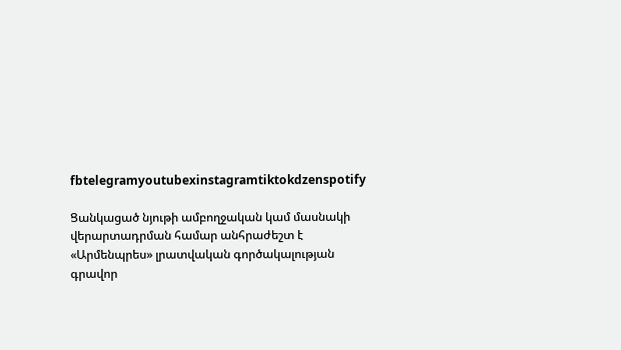fbtelegramyoutubexinstagramtiktokdzenspotify

Ցանկացած նյութի ամբողջական կամ մասնակի վերարտադրման համար անհրաժեշտ է «Արմենպրես» լրատվական գործակալության գրավոր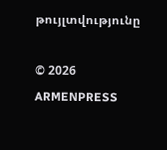թույլտվությունը

© 2026 ARMENPRESS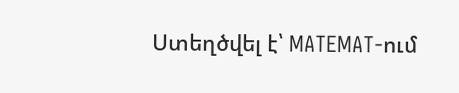Ստեղծվել է՝ MATEMAT-ում